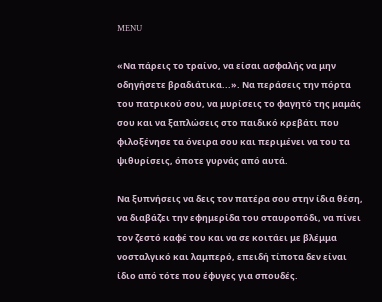MENU

«Να πάρεις το τραίνο, να είσαι ασφαλής να μην οδηγήσετε βραδιάτικα...». Να περάσεις την πόρτα του πατρικού σου, να μυρίσεις το φαγητό της μαμάς σου και να ξαπλώσεις στο παιδικό κρεβάτι που φιλοξένησε τα όνειρα σου και περιμένει να του τα ψιθυρίσεις, όποτε γυρνάς από αυτά.

Να ξυπνήσεις να δεις τον πατέρα σου στην ίδια θέση, να διαβάζει την εφημερίδα του σταυροπόδι, να πίνει τον ζεστό καφέ του και να σε κοιτάει με βλέμμα νοσταλγικό και λαμπερό, επειδή τίποτα δεν είναι ίδιο από τότε που έφυγες για σπουδές.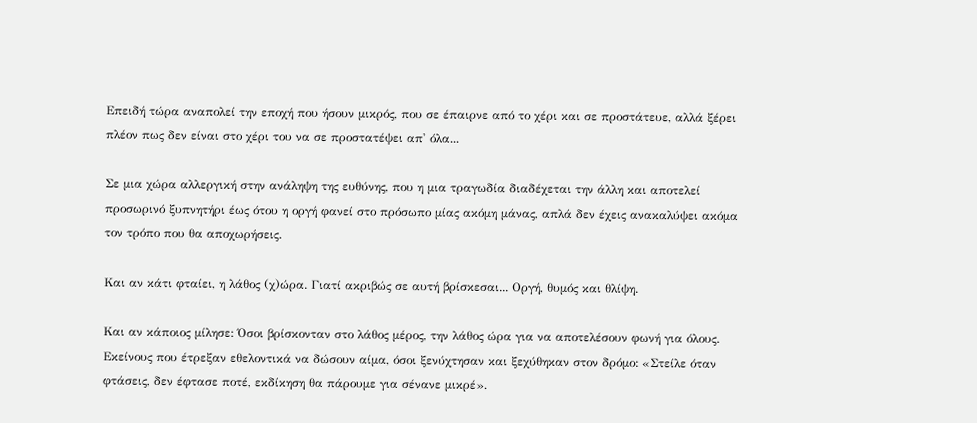Επειδή τώρα αναπολεί την εποχή που ήσουν μικρός, που σε έπαιρνε από το χέρι και σε προστάτευε, αλλά ξέρει πλέον πως δεν είναι στο χέρι του να σε προστατέψει απ' όλα...

Σε μια χώρα αλλεργική στην ανάληψη της ευθύνης, που η μια τραγωδία διαδέχεται την άλλη και αποτελεί προσωρινό ξυπνητήρι έως ότου η οργή φανεί στο πρόσωπο μίας ακόμη μάνας, απλά δεν έχεις ανακαλύψει ακόμα τον τρόπο που θα αποχωρήσεις.

Και αν κάτι φταίει, η λάθος (χ)ώρα. Γιατί ακριβώς σε αυτή βρίσκεσαι... Οργή, θυμός και θλίψη.

Και αν κάποιος μίλησε: Όσοι βρίσκονταν στο λάθος μέρος, την λάθος ώρα για να αποτελέσουν φωνή για όλους. Εκείνους που έτρεξαν εθελοντικά να δώσουν αίμα, όσοι ξενύχτησαν και ξεχύθηκαν στον δρόμο: «Στείλε όταν φτάσεις, δεν έφτασε ποτέ, εκδίκηση θα πάρουμε για σένανε μικρέ».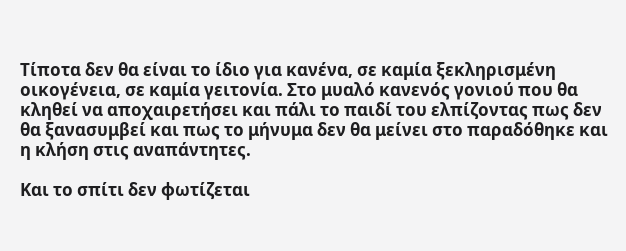Τίποτα δεν θα είναι το ίδιο για κανένα, σε καμία ξεκληρισμένη οικογένεια, σε καμία γειτονία. Στο μυαλό κανενός γονιού που θα κληθεί να αποχαιρετήσει και πάλι το παιδί του ελπίζοντας πως δεν θα ξανασυμβεί και πως το μήνυμα δεν θα μείνει στο παραδόθηκε και η κλήση στις αναπάντητες.

Και το σπίτι δεν φωτίζεται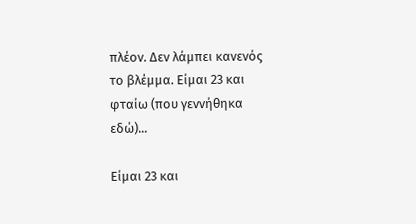πλέον. Δεν λάμπει κανενός το βλέμμα. Είμαι 23 και φταίω (που γεννήθηκα εδώ)...

Είμαι 23 και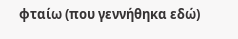φταίω (που γεννήθηκα εδώ)